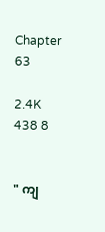Chapter 63

2.4K 438 8


" ကျ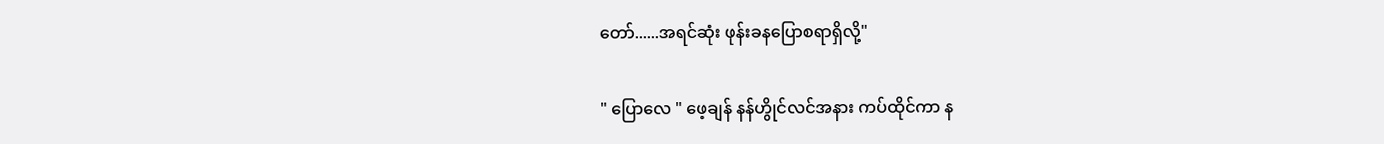တော်......အရင်ဆုံး ဖုန်းခနပြောစရာရှိလို့"

" ပြောလေ " ဖေ့ချန် နန်ဟွိုင်လင်အနား ကပ်ထိုင်ကာ န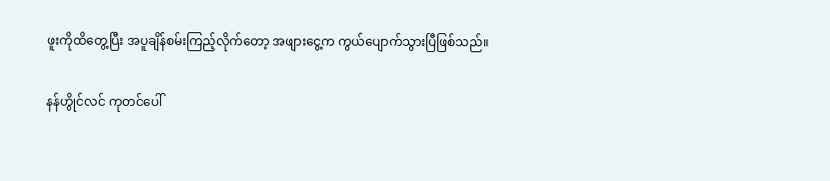ဖူးကိုထိတွေ့ပြီး အပူချိန်စမ်းကြည့်လိုက်တော့ အဖျားငွေ့က ကွယ်ပျောက်သွားပြီဖြစ်သည်။

နန်ဟွိုင်လင် ကုတင်ပေါ်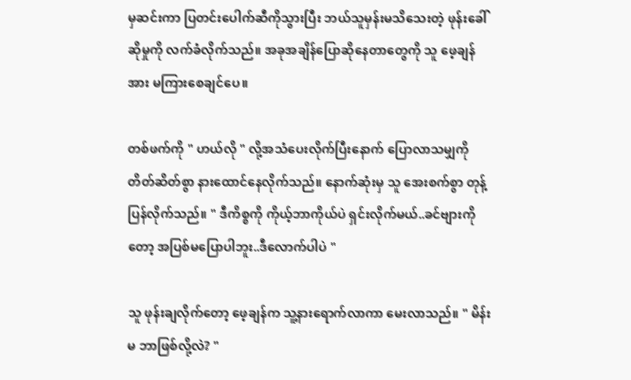မှဆင်းကာ ပြတင်းပေါက်ဆီကိုသွားပြီး ဘယ်သူမှန်းမသိသေးတဲ့ ဖုန်းခေါ်ဆိုမှုကို လက်ခံလိုက်သည်။ အခုအချိန်ပြောဆိုနေတာတွေကို သူ ဖေ့ချန်အား မကြားစေချင်ပေ။

တစ်ဖက်ကို " ဟယ်လို " လို့အသံပေးလိုက်ပြီးနောက် ပြောလာသမျှကို တိတ်ဆိတ်စွာ နားထောင်နေလိုက်သည်။ နောက်ဆုံးမှ သူ အေးစက်စွာ တုန့်ပြန်လိုက်သည်။ " ဒီကိစ္စကို ကိုယ့်ဘာကိုယ်ပဲ ရှင်းလိုက်မယ်..ခင်ဗျားကိုတော့ အပြစ်မပြောပါဘူး..ဒီလောက်ပါပဲ "

သူ ဖုန်းချလိုက်တော့ ဖေ့ချန်က သူ့နားရောက်လာကာ မေးလာသည်။ " မိန်းမ ဘာဖြစ်လို့လဲ? "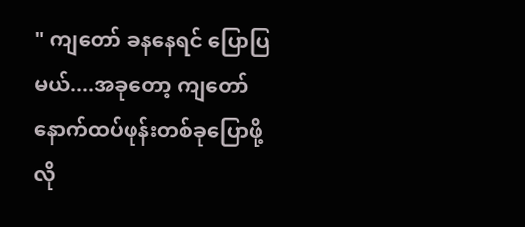" ကျတော် ခနနေရင် ပြောပြမယ်....အခုတော့ ကျတော် နောက်ထပ်ဖုန်းတစ်ခုပြောဖို့ လို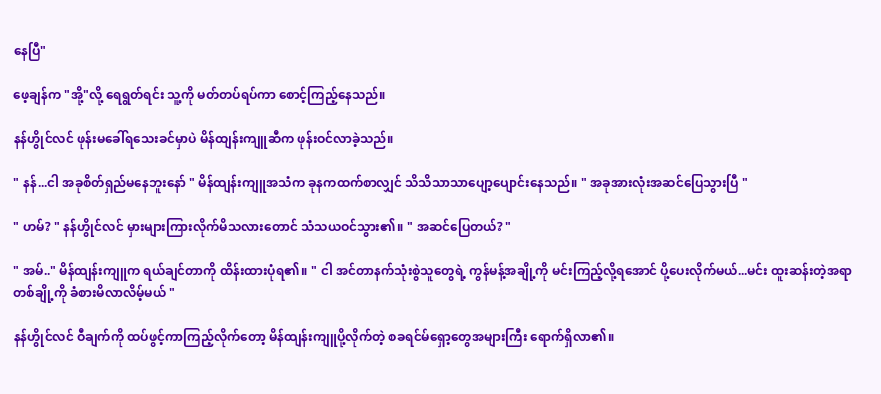နေပြီ"

ဖေ့ချန်က "အို့"လို့ ရေရွတ်ရင်း သူ့ကို မတ်တပ်ရပ်ကာ စောင့်ကြည့်နေသည်။

နန်ဟွိုင်လင် ဖုန်းမခေါ်ရသေးခင်မှာပဲ မိန်ထျန်းကျူဆီက ဖုန်းဝင်လာခဲ့သည်။

" နန်...ငါ အခုစိတ်ရှည်မနေဘူးနော် " မိန်ထျန်းကျူအသံက ခုနကထက်စာလျှင် သိသိသာသာပျော့ပျောင်းနေသည်။ " အခုအားလုံးအဆင်ပြေသွားပြီ "

" ဟမ်? " နန်ဟွိုင်လင် မှားများကြားလိုက်မိသလားတောင် သံသယဝင်သွား၏။ " အဆင်ပြေတယ်? "

" အမ်.." မိန်ထျန်းကျူက ရယ်ချင်တာကို ထိန်းထားပုံရ၏။ " ငါ အင်တာနက်သုံးစွဲသူတွေရဲ့ ကွန်မန့်အချို့ကို မင်းကြည့်လို့ရအောင် ပို့ပေးလိုက်မယ်...မင်း ထူးဆန်းတဲ့အရာတစ်ချို့ကို ခံစားမိလာလိမ့်မယ် "

နန်ဟွိုင်လင် ဝီချက်ကို ထပ်ဖွင့်ကာကြည့်လိုက်တော့ မိန်ထျန်းကျူပို့လိုက်တဲ့ စခရင်မ်ရှော့တွေအများကြီး ရောက်ရှိလာ၏။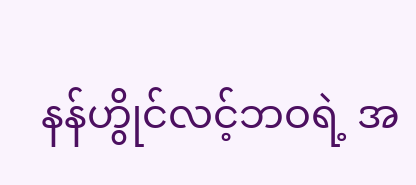နန်ဟွိုင်လင့်ဘဝရဲ့ အ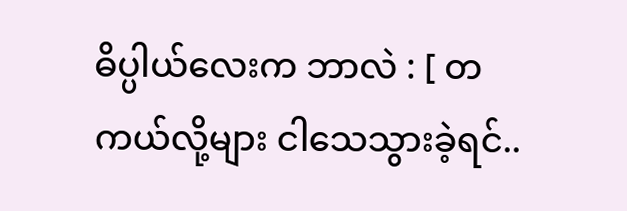ဓိပ္ပါယ်လေးက ဘာလဲ : [ တကယ်လို့များ ငါသေသွားခဲ့ရင်..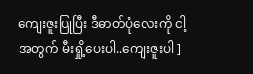ကျေးဇူးပြုပြီး ဒီဓာတ်ပုံလေးကို ငါ့အတွက် မီးရှို့ပေးပါ..ကျေးဇူးပါ ]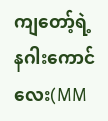ကျတော့်ရဲ့ နဂါးကောင်လေး(MM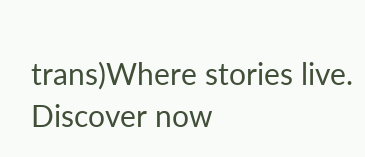trans)Where stories live. Discover now